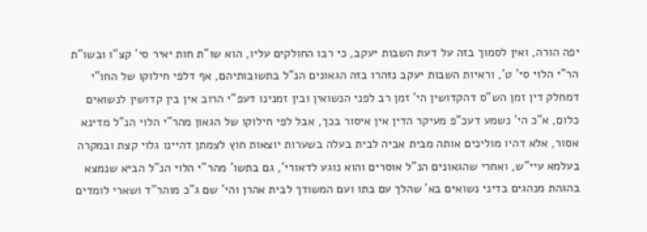יפה הורה, ואין לסמוך בזה על דעת השבות יעקב, כי רבו החולקים עליו, הוא שו"ת חות יאיר סי' קצ"ו ובשו"ת הר"י הלוי סי' ט', וראיות השבות יעקב נזהרו בזה הגאונים הנ"ל בתשובותיהם, אף דלפי חילוקו של החו"י דמחלק דין זמן הש"ס דהקדושין הי' זמן רב לפני הנשואין ובין זמנינו דעפ"י הרוב אין בין קדושין לנשואים כלום, א"כ הי' נשמע דעכ"פ מעיקר הדין אין איסור בכך, אבל לפי חילוקו של הגאון מהר"י הלוי הנ"ל מדינא אסור, אלא דהיו מוליכים אותה מבית אביה לבית בעלה בשערות יוצאות חוץ לצמתן דהיינו גלוי קצת ובמקרה בעלמא עיי"ש, ואחרי שהגאונים הנ"ל אוסרים והוא נוגע לדאורי', גם בתשו' מהר"י הלוי הנ"ל הביא שנמצא בהגהת מנהגים בדיני נשואים בא' שהלך עם בתו ועם המשודך לבית אהרן והי' שם ג"כ מוהר"ד ושארי לומדים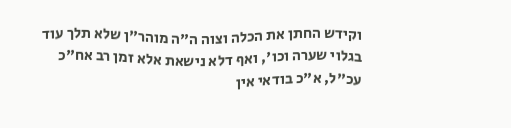וקידש החתן את הכלה וצוה ה"ה מוהר"ן שלא תלך עוד בגלוי שערה וכו', ואף דלא נישאת אלא זמן רב אח"כ עכ"ל, א"כ בודאי אין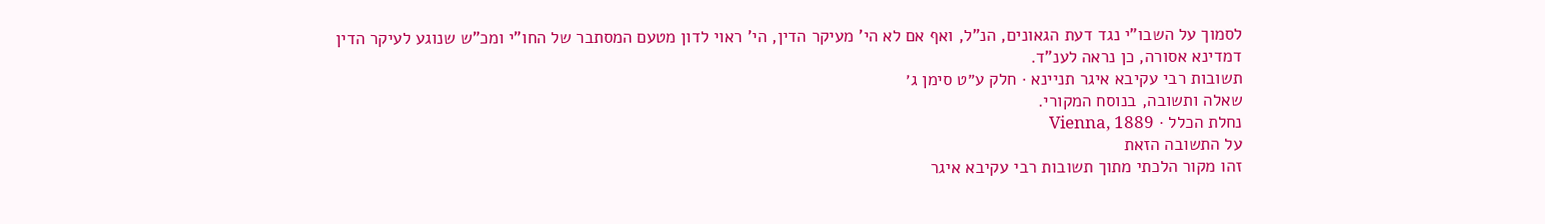לסמוך על השבו"י נגד דעת הגאונים, הנ"ל, ואף אם לא הי' מעיקר הדין, הי' ראוי לדון מטעם המסתבר של החו"י ומכ"ש שנוגע לעיקר הדין דמדינא אסורה, כן נראה לענ"ד.
תשובות רבי עקיבא איגר תניינא · חלק ע״ט סימן ג׳
שאלה ותשובה, בנוסח המקורי.
נחלת הכלל · Vienna, 1889
על התשובה הזאת
זהו מקור הלכתי מתוך תשובות רבי עקיבא איגר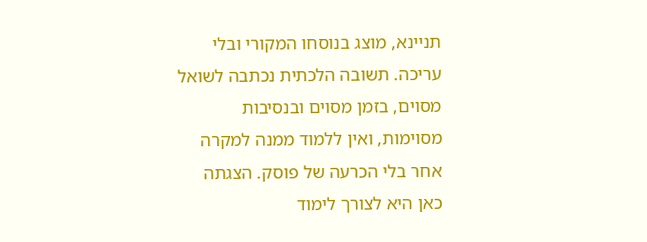תניינא, מוצג בנוסחו המקורי ובלי עריכה. תשובה הלכתית נכתבה לשואל מסוים, בזמן מסוים ובנסיבות מסוימות, ואין ללמוד ממנה למקרה אחר בלי הכרעה של פוסק. הצגתה כאן היא לצורך לימוד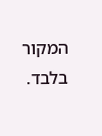המקור בלבד.